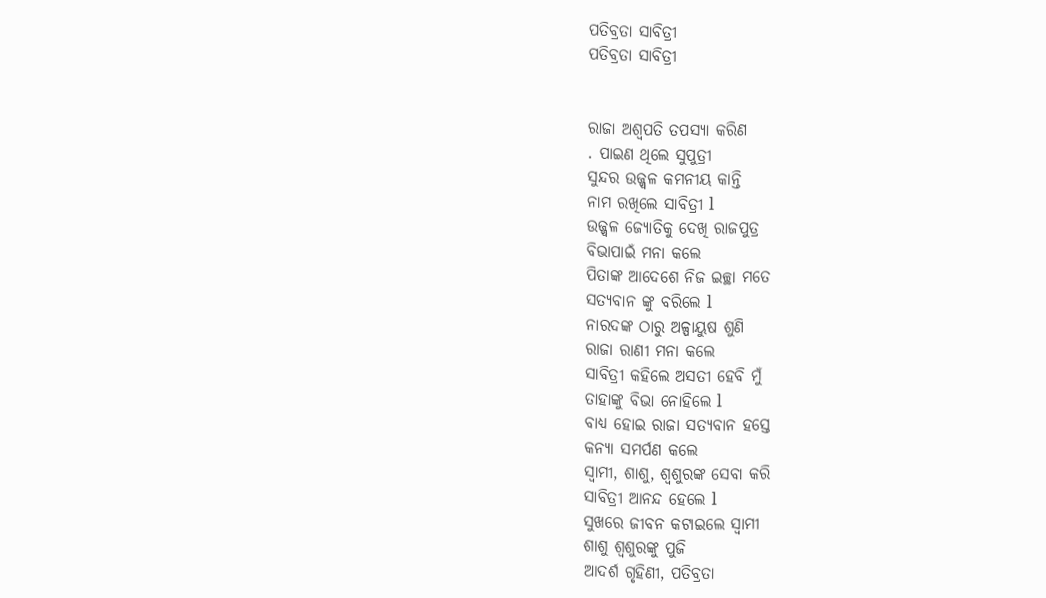ପତିବ୍ରତା ସାବିତ୍ରୀ
ପତିବ୍ରତା ସାବିତ୍ରୀ


ରାଜା ଅଶ୍ବପତି ତପସ୍ୟା କରିଣ
. ପାଇଣ ଥିଲେ ସୁପୁତ୍ରୀ
ସୁନ୍ଦର ଉଜ୍ଜ୍ୱଳ କମନୀୟ କାନ୍ତି
ନାମ ରଖିଲେ ସାବିତ୍ରୀ l
ଉଜ୍ଜ୍ୱଳ ଜ୍ୟୋତିକୁ ଦେଖି ରାଜପୁତ୍ର
ବିଭାପାଇଁ ମନା କଲେ
ପିତାଙ୍କ ଆଦେଶେ ନିଜ ଇଚ୍ଛା ମତେ
ସତ୍ୟବାନ ଙ୍କୁ ବରିଲେ l
ନାରଦଙ୍କ ଠାରୁ ଅଳ୍ପାୟୁଷ ଶୁଣି
ରାଜା ରାଣୀ ମନା କଲେ
ସାବିତ୍ରୀ କହିଲେ ଅସତୀ ହେବି ମୁଁ
ତାହାଙ୍କୁ ବିଭା ନୋହିଲେ l
ବାଧ୍ୟ ହୋଇ ରାଜା ସତ୍ୟବାନ ହସ୍ତେ
କନ୍ୟା ସମର୍ପଣ କଲେ
ସ୍ୱାମୀ, ଶାଶୁ, ଶ୍ୱଶୁରଙ୍କ ସେବା କରି
ସାବିତ୍ରୀ ଆନନ୍ଦ ହେଲେ l
ସୁଖରେ ଜୀବନ କଟାଇଲେ ସ୍ୱାମୀ
ଶାଶୁ ଶ୍ୱଶୁରଙ୍କୁ ପୁଜି
ଆଦର୍ଶ ଗୃହିଣୀ, ପତିବ୍ରତା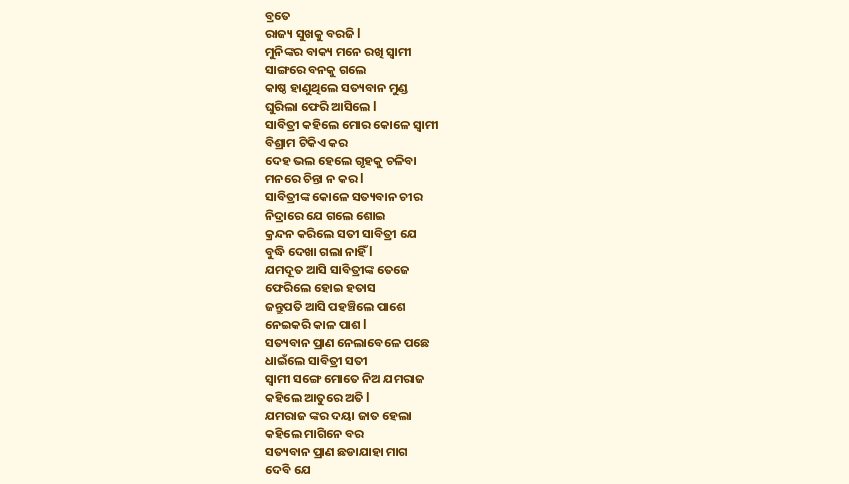ବ୍ରତେ
ରାଜ୍ୟ ସୁଖକୁ ବରଜି l
ମୁନିଙ୍କର ବାକ୍ୟ ମନେ ରଖି ସ୍ୱାମୀ
ସାଙ୍ଗରେ ବନକୁ ଗଲେ
କାଷ୍ଠ ହାଣୁଥିଲେ ସତ୍ୟବାନ ମୁଣ୍ଡ
ଘୁରିଲା ଫେରି ଆସିଲେ l
ସାବିତ୍ରୀ କହିଲେ ମୋର କୋଳେ ସ୍ୱାମୀ
ବିଶ୍ରାମ ଟିକିଏ କର
ଦେହ ଭଲ ହେଲେ ଗୃହକୁ ଚଳିବା
ମନରେ ଚିନ୍ତା ନ କର l
ସାବିତ୍ରୀଙ୍କ କୋଳେ ସତ୍ୟବାନ ଚୀର
ନିଦ୍ରାରେ ଯେ ଗଲେ ଶୋଇ
କ୍ରନ୍ଦନ କରିଲେ ସତୀ ସାବିତ୍ରୀ ଯେ
ବୁଦ୍ଧି ଦେଖା ଗଲା ନାହିଁ l
ଯମଦୂତ ଆସି ସାବିତ୍ରୀଙ୍କ ତେଜେ
ଫେରିଲେ ହୋଇ ହତାସ
ଜନ୍ତୁପତି ଆସି ପହଞ୍ଚିଲେ ପାଶେ
ନେଇକରି କାଳ ପାଶ l
ସତ୍ୟବାନ ପ୍ରାଣ ନେଲାବେଳେ ପଛେ
ଧାଇଁଲେ ସାବିତ୍ରୀ ସତୀ
ସ୍ୱାମୀ ସଙ୍ଗେ ମୋତେ ନିଅ ଯମରାଜ
କହିଲେ ଆତୁରେ ଅତି l
ଯମରାଜ ଙ୍କର ଦୟା ଜାତ ହେଲା
କହିଲେ ମାଗିନେ ବର
ସତ୍ୟବାନ ପ୍ରାଣ ଛଡାଯାହା ମାଗ
ଦେବି ଯେ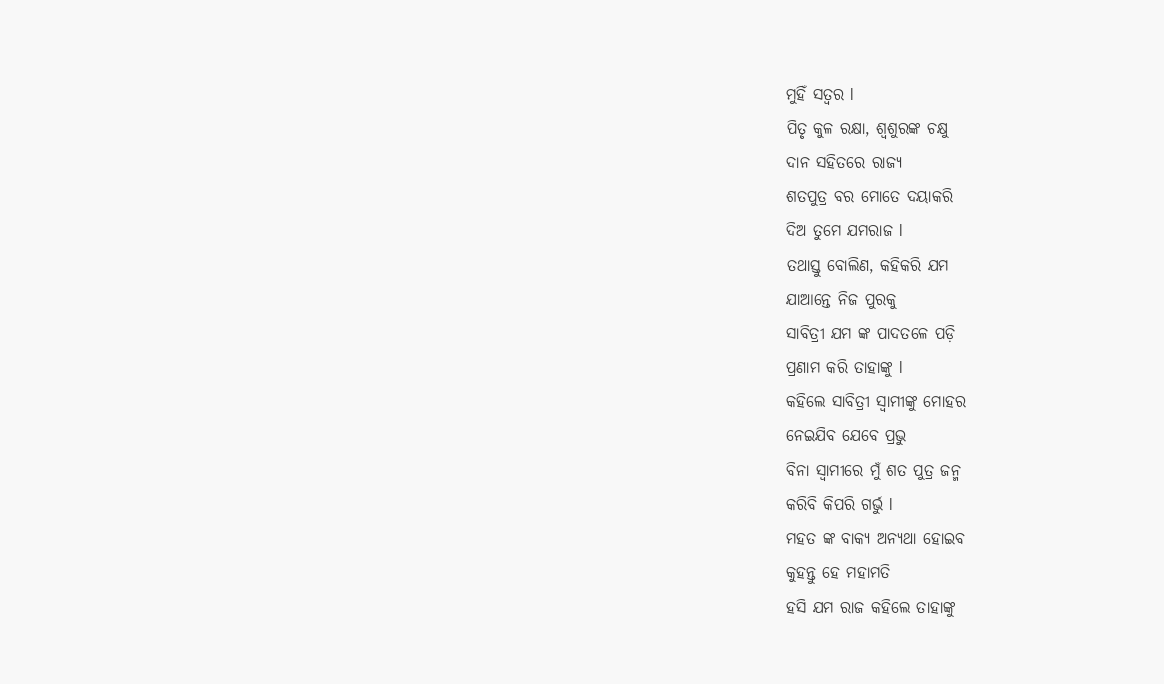ମୁହିଁ ସତ୍ୱର l
ପିତୃ କୁଳ ରକ୍ଷା, ଶ୍ୱଶୁରଙ୍କ ଚକ୍ଷୁ
ଦାନ ସହିତରେ ରାଜ୍ୟ
ଶତପୁତ୍ର ବର ମୋତେ ଦୟାକରି
ଦିଅ ତୁମେ ଯମରାଜ l
ତଥାସ୍ତୁ ବୋଲିଣ, କହିକରି ଯମ
ଯାଆନ୍ତେ ନିଜ ପୁରକୁ
ସାବିତ୍ରୀ ଯମ ଙ୍କ ପାଦତଳେ ପଡ଼ି
ପ୍ରଣାମ କରି ତାହାଙ୍କୁ l
କହିଲେ ସାବିତ୍ରୀ ସ୍ୱାମୀଙ୍କୁ ମୋହର
ନେଇଯିବ ଯେବେ ପ୍ରଭୁ
ବିନା ସ୍ୱାମୀରେ ମୁଁ ଶତ ପୁତ୍ର ଜନ୍ମ
କରିବି କିପରି ଗର୍ଭୁ l
ମହତ ଙ୍କ ବାକ୍ୟ ଅନ୍ୟଥା ହୋଇବ
କୁହନ୍ତୁ ହେ ମହାମତି
ହସି ଯମ ରାଜ କହିଲେ ତାହାଙ୍କୁ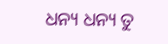ଧନ୍ୟ ଧନ୍ୟ ତୁ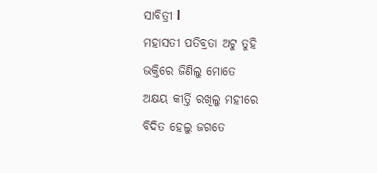ସାବିତ୍ରୀ l
ମହାସତୀ ପତିବ୍ରତା ଅଟୁ ତୁହି
ଭକ୍ତିରେ ଜିଣିଲୁ ମୋତେ
ଅକ୍ଷୟ କୀର୍ତ୍ତି ରଖିଲୁ ମହୀରେ
ବିଦିତ ହେଲୁ ଜଗତେ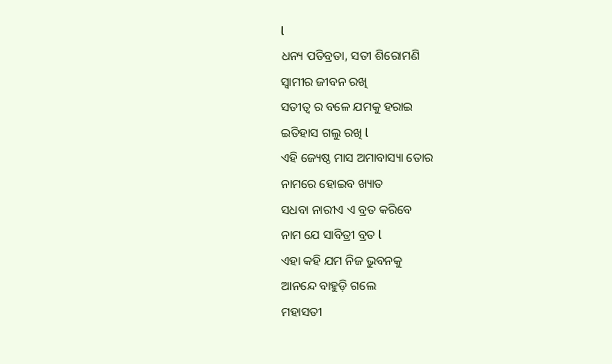l
ଧନ୍ୟ ପତିବ୍ରତା, ସତୀ ଶିରୋମଣି
ସ୍ୱାମୀର ଜୀବନ ରଖି
ସତୀତ୍ୱ ର ବଳେ ଯମକୁ ହରାଇ
ଇତିହାସ ଗଲୁ ରଖି l
ଏହି ଜ୍ୟେଷ୍ଠ ମାସ ଅମାବାସ୍ୟା ତୋର
ନାମରେ ହୋଇବ ଖ୍ୟାତ
ସଧବା ନାରୀଏ ଏ ବ୍ରତ କରିବେ
ନାମ ଯେ ସାବିତ୍ରୀ ବ୍ରତ l
ଏହା କହି ଯମ ନିଜ ଭୁବନକୁ
ଆନନ୍ଦେ ବାହୁଡ଼ି ଗଲେ
ମହାସତୀ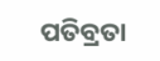ପତିବ୍ରତା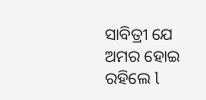ସାବିତ୍ରୀ ଯେ
ଅମର ହୋଇ ରହିଲେ l